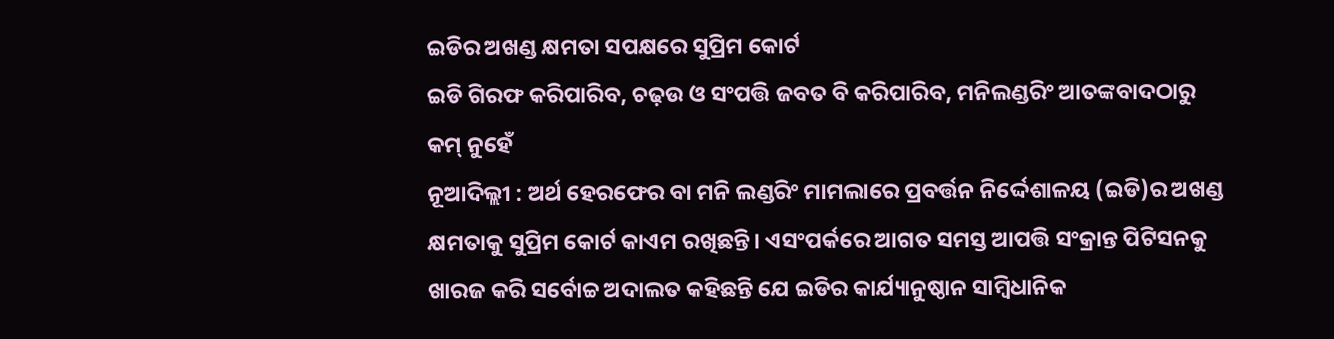ଇଡିର ଅଖଣ୍ଡ କ୍ଷମତା ସପକ୍ଷରେ ସୁପ୍ରିମ କୋର୍ଟ
ଇଡି ଗିରଫ କରିପାରିବ, ଚଢ଼ଉ ଓ ସଂପତ୍ତି ଜବତ ବି କରିପାରିବ, ମନିଲଣ୍ଡରିଂ ଆତଙ୍କବାଦଠାରୁ କମ୍ ନୁହେଁ
ନୂଆଦିଲ୍ଲୀ : ଅର୍ଥ ହେରଫେର ବା ମନି ଲଣ୍ଡରିଂ ମାମଲାରେ ପ୍ରବର୍ତ୍ତନ ନିର୍ଦ୍ଦେଶାଳୟ (ଇଡି)ର ଅଖଣ୍ଡ କ୍ଷମତାକୁ ସୁପ୍ରିମ କୋର୍ଟ କାଏମ ରଖିଛନ୍ତି। ଏସଂପର୍କରେ ଆଗତ ସମସ୍ତ ଆପତ୍ତି ସଂକ୍ରାନ୍ତ ପିଟିସନକୁ ଖାରଜ କରି ସର୍ବୋଚ୍ଚ ଅଦାଲତ କହିଛନ୍ତି ଯେ ଇଡିର କାର୍ଯ୍ୟାନୁଷ୍ଠାନ ସାମ୍ବିଧାନିକ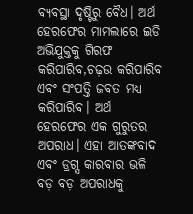ବ୍ୟବସ୍ଥା ଦୃଷ୍ଟିରୁ ବୈଧ। ଅର୍ଥ ହେରଫେର ମାମଲାରେ ଇଡି ଅଭିଯୁକ୍ତକୁ ଗିରଫ କରିପାରିବ,ଚଢ଼ଉ କରିପାରିବ ଏବଂ ସଂପତ୍ତି ଜବତ ମଧ୍ୟ କରିପାରିବ। ଅର୍ଥ ହେରଫେର ଏକ ଗୁରୁତର ଅପରାଧ। ଏହା ଆତଙ୍କବାଦ ଏବଂ ଡ୍ରଗ୍ସ କାରବାର ଭଳି ବଡ଼ ବଡ଼ ଅପରାଧକୁ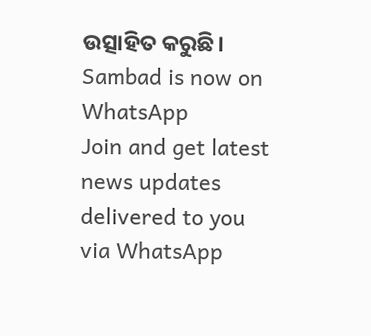ଉତ୍ସାହିତ କରୁଛି।
Sambad is now on WhatsApp
Join and get latest news updates delivered to you via WhatsApp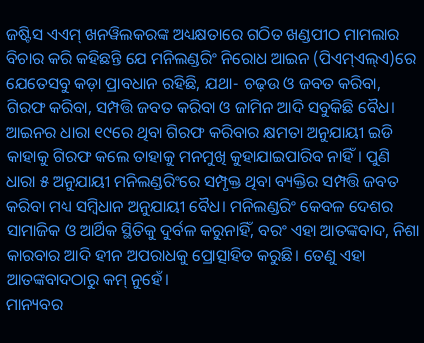ଜଷ୍ଟିସ ଏଏମ୍ ଖନୱିଲକରଙ୍କ ଅଧ୍ୟକ୍ଷତାରେ ଗଠିତ ଖଣ୍ଡପୀଠ ମାମଲାର ବିଚାର କରି କହିଛନ୍ତି ଯେ ମନିଲଣ୍ଡରିଂ ନିରୋଧ ଆଇନ (ପିଏମ୍ଏଲ୍ଏ)ରେ ଯେତେସବୁ କଡ଼ା ପ୍ରାବଧାନ ରହିଛି, ଯଥା- ଚଢ଼ଉ ଓ ଜବତ କରିବା, ଗିରଫ କରିବା, ସମ୍ପତ୍ତି ଜବତ କରିବା ଓ ଜାମିନ ଆଦି ସବୁକିଛି ବୈଧ। ଆଇନର ଧାରା ୧୯ରେ ଥିବା ଗିରଫ କରିବାର କ୍ଷମତା ଅନୁଯାୟୀ ଇଡି କାହାକୁ ଗିରଫ କଲେ ତାହାକୁ ମନମୁଖି କୁହାଯାଇପାରିବ ନାହିଁ। ପୁଣି ଧାରା ୫ ଅନୁଯାୟୀ ମନିଲଣ୍ଡରିଂରେ ସମ୍ପୃକ୍ତ ଥିବା ବ୍ୟକ୍ତିର ସମ୍ପତ୍ତି ଜବତ କରିବା ମଧ୍ୟ ସମ୍ବିଧାନ ଅନୁଯାୟୀ ବୈଧ। ମନିଲଣ୍ଡରିଂ କେବଳ ଦେଶର ସାମାଜିକ ଓ ଆର୍ଥିକ ସ୍ଥିତିକୁ ଦୁର୍ବଳ କରୁନାହିଁ, ବରଂ ଏହା ଆତଙ୍କବାଦ, ନିଶା କାରବାର ଆଦି ହୀନ ଅପରାଧକୁ ପ୍ରୋତ୍ସାହିତ କରୁଛି। ତେଣୁ ଏହା ଆତଙ୍କବାଦଠାରୁ କମ୍ ନୁହେଁ।
ମାନ୍ୟବର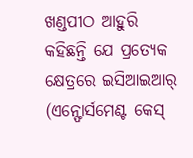ଖଣ୍ଡପୀଠ ଆହୁରି କହିଛନ୍ତି ଯେ ପ୍ରତ୍ୟେକ କ୍ଷେତ୍ରରେ ଇସିଆଇଆର୍ (ଏନ୍ଫୋର୍ସମେଣ୍ଟ କେସ୍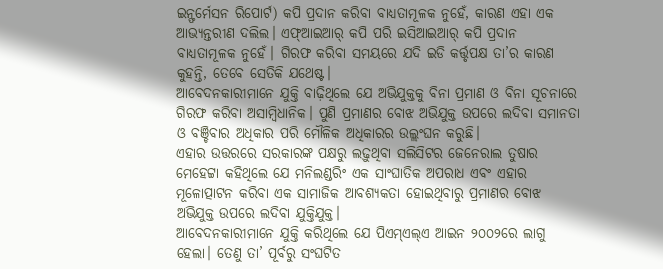ଇନ୍ଫର୍ମେସନ ରିପୋର୍ଟ) କପି ପ୍ରଦାନ କରିବା ବାଧ୍ୟତାମୂଳକ ନୁହେଁ, କାରଣ ଏହା ଏକ ଆଭ୍ୟନ୍ତରୀଣ ଦଲିଲ। ଏଫ୍ଆଇଆର୍ କପି ପରି ଇସିଆଇଆର୍ କପି ପ୍ରଦାନ ବାଧ୍ୟତାମୂଳକ ନୁହେଁ। ଗିରଫ କରିବା ସମୟରେ ଯଦି ଇଡି କର୍ତ୍ତୃପକ୍ଷ ତା’ର କାରଣ କୁହନ୍ତି, ତେବେ ସେତିକି ଯଥେଷ୍ଟ।
ଆବେଦନକାରୀମାନେ ଯୁକ୍ତି ବାଢ଼ିଥିଲେ ଯେ ଅଭିଯୁକ୍ତକୁ ବିନା ପ୍ରମାଣ ଓ ବିନା ସୂଚନାରେ ଗିରଫ କରିବା ଅସାମ୍ବିଧାନିକ। ପୁଣି ପ୍ରମାଣର ବୋଝ ଅଭିଯୁକ୍ତ ଉପରେ ଲଦିବା ସମାନତା ଓ ବଞ୍ଚିବାର ଅଧିକାର ପରି ମୌଳିକ ଅଧିକାରର ଉଲ୍ଲଂଘନ କରୁଛି।
ଏହାର ଉତ୍ତରରେ ସରକାରଙ୍କ ପକ୍ଷରୁ ଲଢ଼ୁଥିବା ସଲିସିଟର ଜେନେରାଲ ତୁଷାର ମେହେଟ୍ଟା କହିଥିଲେ ଯେ ମନିଲଣ୍ଡରିଂ ଏକ ସାଂଘାତିକ ଅପରାଧ ଏବଂ ଏହାର ମୂଳୋତ୍ପାଟନ କରିବା ଏକ ସାମାଜିକ ଆବଶ୍ୟକତା ହୋଇଥିବାରୁ ପ୍ରମାଣର ବୋଝ ଅଭିଯୁକ୍ତ ଉପରେ ଲଦିବା ଯୁକ୍ତିଯୁକ୍ତ।
ଆବେଦନକାରୀମାନେ ଯୁକ୍ତି କରିଥିଲେ ଯେ ପିଏମ୍ଏଲ୍ଏ ଆଇନ ୨୦୦୨ରେ ଲାଗୁ ହେଲା। ତେଣୁ ତା’ ପୂର୍ବରୁ ସଂଘଟିତ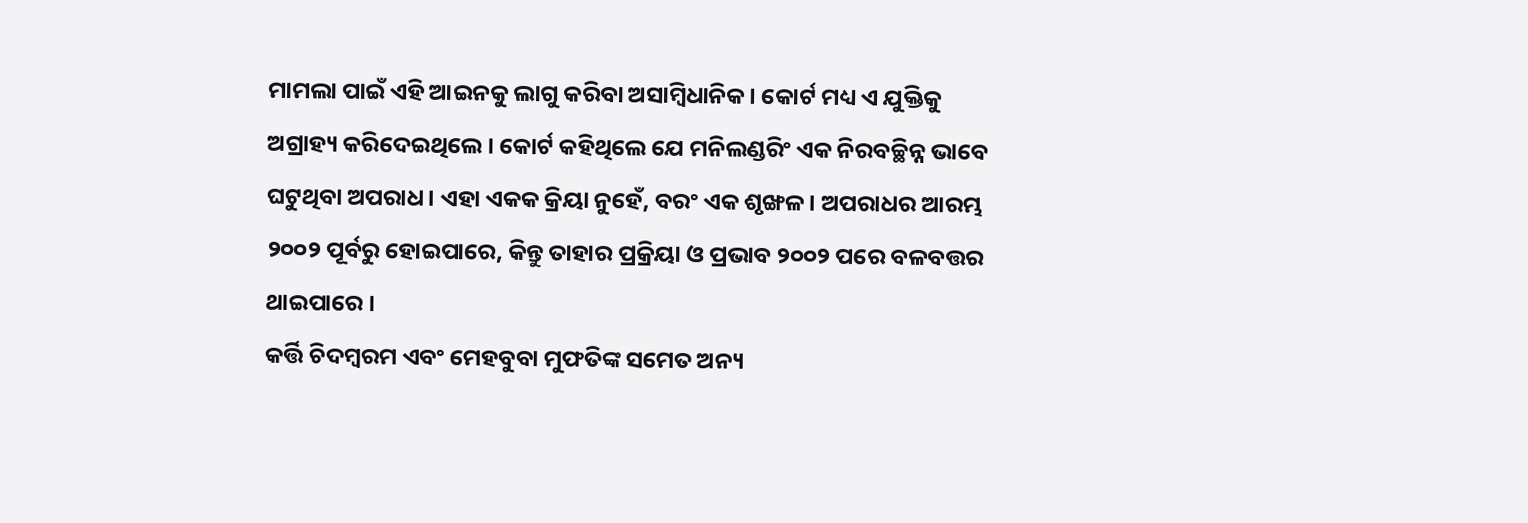ମାମଲା ପାଇଁ ଏହି ଆଇନକୁ ଲାଗୁ କରିବା ଅସାମ୍ବିଧାନିକ। କୋର୍ଟ ମଧ୍ୟ ଏ ଯୁକ୍ତିକୁ ଅଗ୍ରାହ୍ୟ କରିଦେଇଥିଲେ। କୋର୍ଟ କହିଥିଲେ ଯେ ମନିଲଣ୍ଡରିଂ ଏକ ନିରବଚ୍ଛିନ୍ନ ଭାବେ ଘଟୁଥିବା ଅପରାଧ। ଏହା ଏକକ କ୍ରିୟା ନୁହେଁ, ବରଂ ଏକ ଶୃଙ୍ଖଳ। ଅପରାଧର ଆରମ୍ଭ ୨୦୦୨ ପୂର୍ବରୁ ହୋଇପାରେ, କିନ୍ତୁ ତାହାର ପ୍ରକ୍ରିୟା ଓ ପ୍ରଭାବ ୨୦୦୨ ପରେ ବଳବତ୍ତର ଥାଇପାରେ।
କର୍ତ୍ତି ଚିଦମ୍ବରମ ଏବଂ ମେହବୁବା ମୁଫତିଙ୍କ ସମେତ ଅନ୍ୟ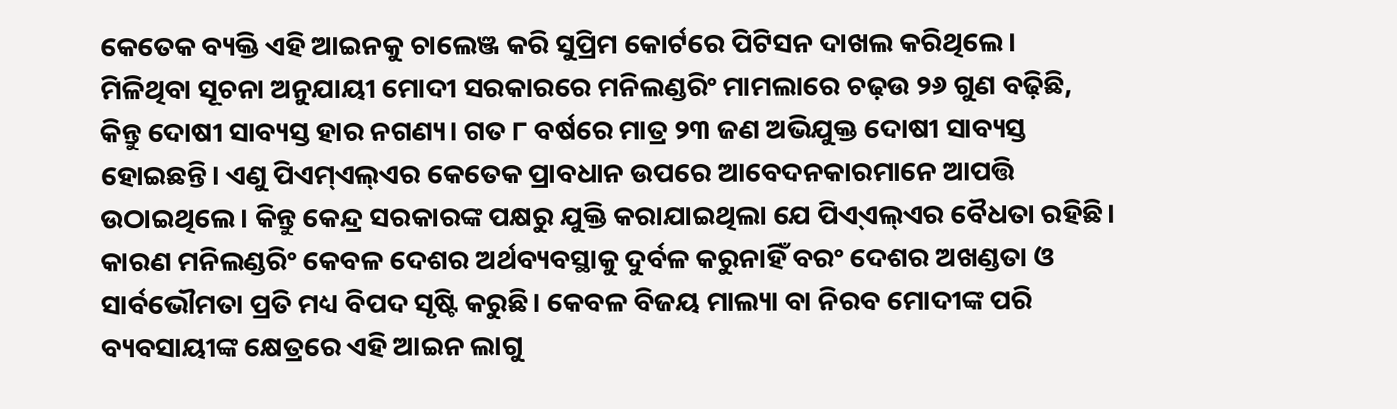କେତେକ ବ୍ୟକ୍ତି ଏହି ଆଇନକୁ ଚାଲେଞ୍ଜ କରି ସୁପ୍ରିମ କୋର୍ଟରେ ପିଟିସନ ଦାଖଲ କରିଥିଲେ।
ମିଳିଥିବା ସୂଚନା ଅନୁଯାୟୀ ମୋଦୀ ସରକାରରେ ମନିଲଣ୍ଡରିଂ ମାମଲାରେ ଚଢ଼ଉ ୨୬ ଗୁଣ ବଢ଼ିଛି, କିନ୍ତୁ ଦୋଷୀ ସାବ୍ୟସ୍ତ ହାର ନଗଣ୍ୟ। ଗତ ୮ ବର୍ଷରେ ମାତ୍ର ୨୩ ଜଣ ଅଭିଯୁକ୍ତ ଦୋଷୀ ସାବ୍ୟସ୍ତ ହୋଇଛନ୍ତି। ଏଣୁ ପିଏମ୍ଏଲ୍ଏର କେତେକ ପ୍ରାବଧାନ ଉପରେ ଆବେଦନକାରମାନେ ଆପତ୍ତି ଉଠାଇଥିଲେ। କିନ୍ତୁ କେନ୍ଦ୍ର ସରକାରଙ୍କ ପକ୍ଷରୁ ଯୁକ୍ତି କରାଯାଇଥିଲା ଯେ ପିଏ୍ଏଲ୍ଏର ବୈଧତା ରହିଛି। କାରଣ ମନିଲଣ୍ଡରିଂ କେବଳ ଦେଶର ଅର୍ଥବ୍ୟବସ୍ଥାକୁ ଦୁର୍ବଳ କରୁନାହିଁ ବରଂ ଦେଶର ଅଖଣ୍ଡତା ଓ ସାର୍ବଭୌମତା ପ୍ରତି ମଧ୍ୟ ବିପଦ ସୃଷ୍ଟି କରୁଛି। କେବଳ ବିଜୟ ମାଲ୍ୟା ବା ନିରବ ମୋଦୀଙ୍କ ପରି ବ୍ୟବସାୟୀଙ୍କ କ୍ଷେତ୍ରରେ ଏହି ଆଇନ ଲାଗୁ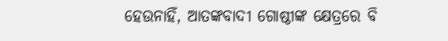ହେଉନାହିଁ, ଆତଙ୍କବାଦୀ ଗୋଷ୍ଠୀଙ୍କ କ୍ଷେତ୍ରରେ ବି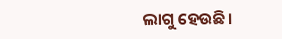ଲାଗୁ ହେଉଛି।